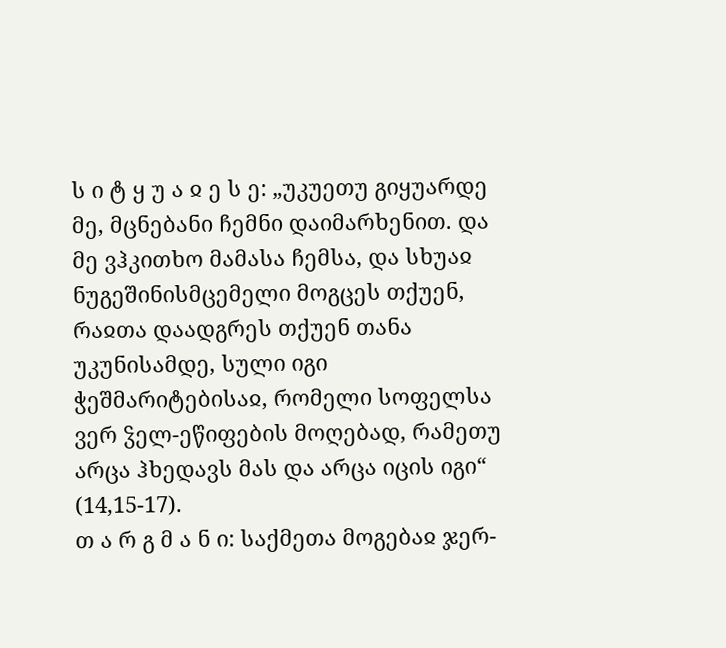ს ი ტ ყ უ ა ჲ ე ს ე: „უკუეთუ გიყუარდე მე, მცნებანი ჩემნი დაიმარხენით. და მე ვჰკითხო მამასა ჩემსა, და სხუაჲ ნუგეშინისმცემელი მოგცეს თქუენ, რაჲთა დაადგრეს თქუენ თანა უკუნისამდე, სული იგი ჭეშმარიტებისაჲ, რომელი სოფელსა ვერ ჴელ-ეწიფების მოღებად, რამეთუ არცა ჰხედავს მას და არცა იცის იგი“ (14,15-17).
თ ა რ გ მ ა ნ ი: საქმეთა მოგებაჲ ჯერ-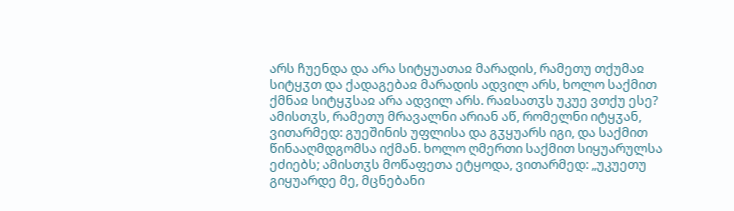არს ჩუენდა და არა სიტყუათაჲ მარადის, რამეთუ თქუმაჲ სიტყჳთ და ქადაგებაჲ მარადის ადვილ არს, ხოლო საქმით ქმნაჲ სიტყჳსაჲ არა ადვილ არს. რაჲსათჳს უკუე ვთქუ ესე? ამისთჳს, რამეთუ მრავალნი არიან აწ, რომელნი იტყჳან, ვითარმედ: გუეშინის უფლისა და გჳყუარს იგი, და საქმით წინააღმდგომსა იქმან. ხოლო ღმერთი საქმით სიყუარულსა ეძიებს; ამისთჳს მოწაფეთა ეტყოდა, ვითარმედ: „უკუეთუ გიყუარდე მე, მცნებანი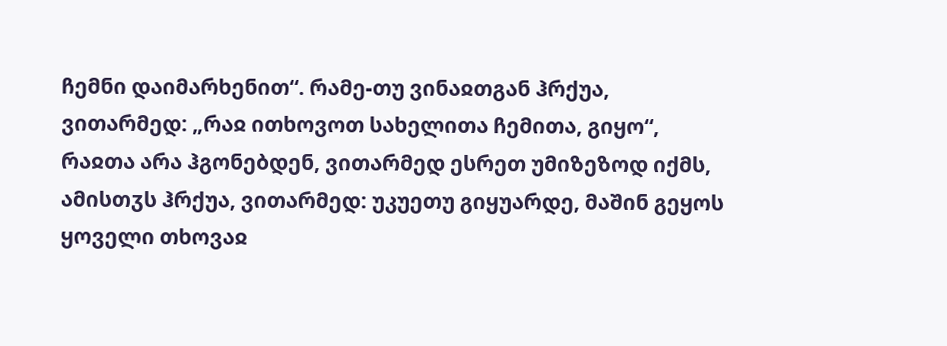ჩემნი დაიმარხენით“. რამე-თუ ვინაჲთგან ჰრქუა, ვითარმედ: „რაჲ ითხოვოთ სახელითა ჩემითა, გიყო“, რაჲთა არა ჰგონებდენ, ვითარმედ ესრეთ უმიზეზოდ იქმს, ამისთჳს ჰრქუა, ვითარმედ: უკუეთუ გიყუარდე, მაშინ გეყოს ყოველი თხოვაჲ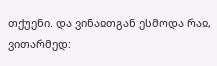თქუენი. და ვინაჲთგან ესმოდა რაჲ, ვითარმედ: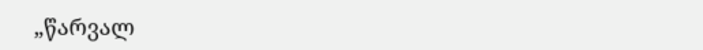„წარვალ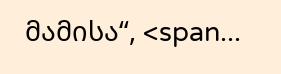მამისა“, <span...